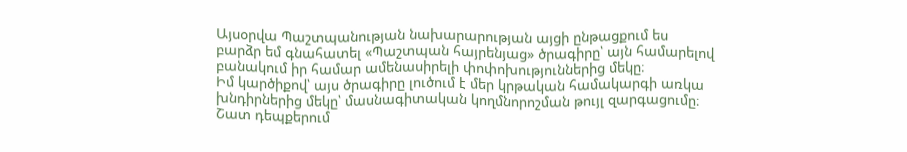Այսօրվա Պաշտպանության նախարարության այցի ընթացքում ես բարձր եմ գնահատել «Պաշտպան հայրենյաց» ծրագիրը՝ այն համարելով բանակում իր համար ամենասիրելի փոփոխություններից մեկը։
Իմ կարծիքով՝ այս ծրագիրը լուծում է մեր կրթական համակարգի առկա խնդիրներից մեկը՝ մասնագիտական կողմնորոշման թույլ զարգացումը։ Շատ դեպքերում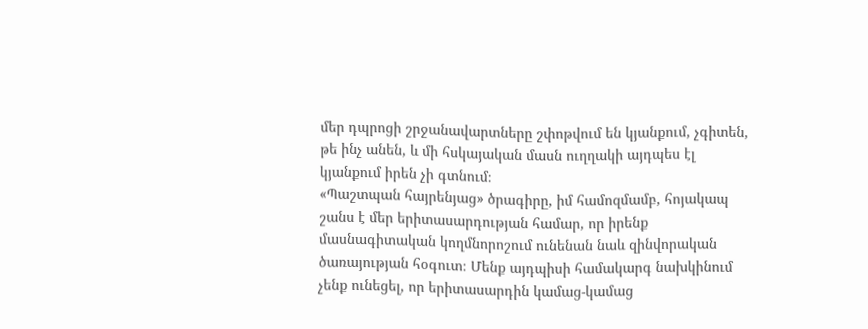մեր դպրոցի շրջանավարտները շփոթվում են կյանքում, չգիտեն, թե ինչ անեն, և մի հսկայական մասն ուղղակի այդպես էլ կյանքում իրեն չի գտնում։
«Պաշտպան հայրենյաց» ծրագիրը, իմ համոզմամբ, հոյակապ շանս է մեր երիտասարդության համար, որ իրենք մասնագիտական կողմնորոշում ունենան նաև զինվորական ծառայության հօգուտ։ Մենք այդպիսի համակարգ նախկինում չենք ունեցել, որ երիտասարդին կամաց-կամաց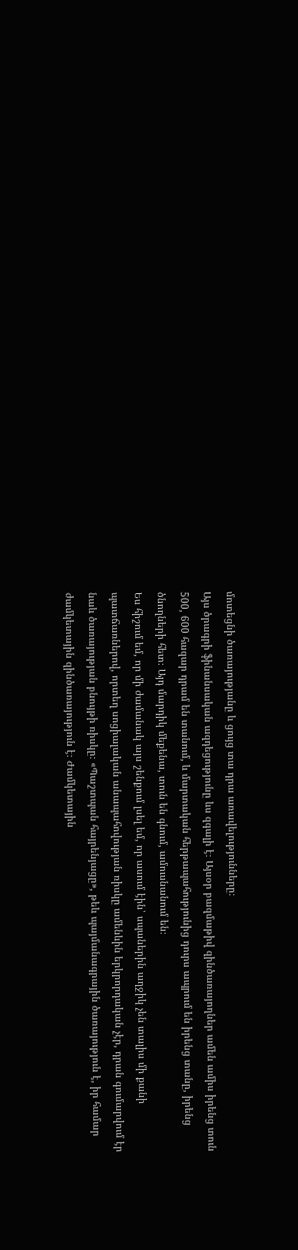մոտեցնի ծառայությանը և ցույց տա դրա առավելությունները։
Այս ծրագրի ֆինանսական ազդեցությունը ևս զգալի է։ Այսօր բազմաթիվ զինծառայողներ ամեն ամիս իրենց տուն 500, 600 հազար դրամ են տանում, և մարտական հերթապահությունից դուրս ապրում են իրենց տանը, իրենց ծնողների հետ։ Այդ մարդիկ մեքենա, տուն են գնում, ամուսնանում են։
Ես հիշում եմ, որ մի ժամանակ այս շենքում լսել եմ, որ ասում էին՝ սպաներին աղջիկ չեն տալիս մի քանի պատճառներով, որտեղ սոցիալական անապահովության ռիսկը ամենևին երկրորդական չէր, դրան գումարվում էր նաև ծառայության բնույթի ռիսկը։ «Պաշտպան հայրենյացը», թեև պայմանագրային ծառայություն է, իր համար ժամկետային զինծառայություն է։ Ժամկետային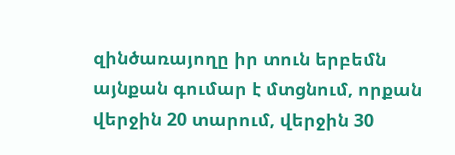զինծառայողը իր տուն երբեմն այնքան գումար է մտցնում, որքան վերջին 20 տարում, վերջին 30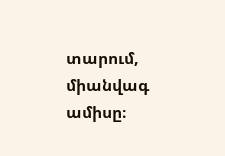տարում, միանվագ ամիսը։